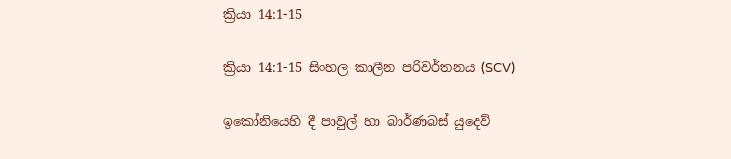ක්‍රියා 14:1-15

ක්‍රියා 14:1-15 සිංහල කාලීන පරිවර්තනය (SCV)

ඉකෝනියෙහි දී පාවුල් හා බාර්ණබස් යුදෙව්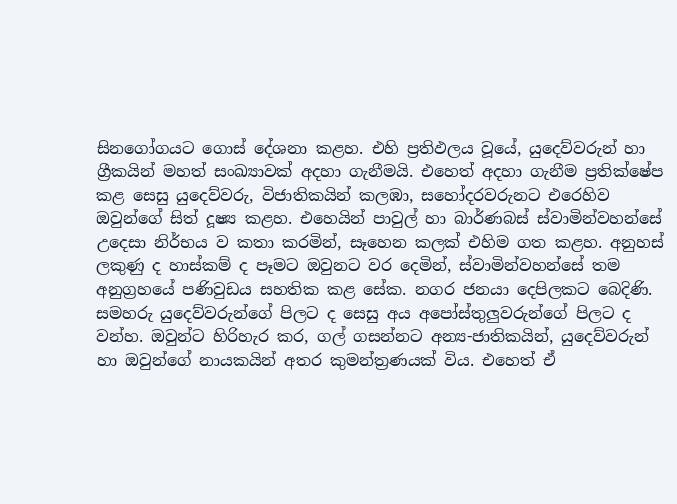සිනගෝගයට ගොස් දේශනා කළහ. එහි ප්‍රතිඵලය වූයේ, යුදෙව්වරුන් හා ග්‍රීකයින් මහත් සංඛ්‍යාවක් අදහා ගැනීමයි. එහෙත් අදහා ගැනීම ප්‍රතික්ෂේප කළ සෙසු යුදෙව්වරු, විජාතිකයින් කලඹා, සහෝදරවරුනට එරෙහිව ඔවුන්ගේ සිත් දූෂ්‍ය කළහ. එහෙයින් පාවුල් හා බාර්ණබස් ස්වාමින්වහන්සේ උදෙසා නිර්භය ව කතා කරමින්, සෑහෙන කලක් එහිම ගත කළහ. අනුහස් ලකුණු ද හාස්කම් ද පෑමට ඔවුනට වර දෙමින්, ස්වාමින්වහන්සේ තම අනුග්‍රහයේ පණිවුඩය සහතික කළ සේක. නගර ජනයා දෙපිලකට බෙදිණි. සමහරු යුදෙව්වරුන්ගේ පිලට ද සෙසු අය අපෝස්තුලුවරුන්ගේ පිලට ද වන්හ. ඔවුන්ට හිරිහැර කර, ගල් ගසන්නට අන්‍ය-ජාතිකයින්, යුදෙව්වරුන් හා ඔවුන්ගේ නායකයින් අතර කුමන්ත්‍රණයක් විය. එහෙත් ඒ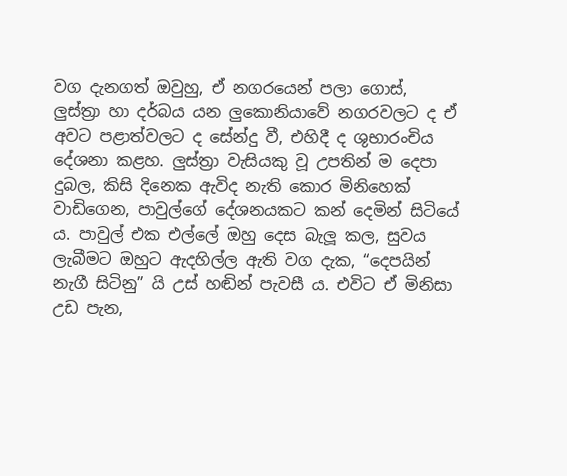වග දැනගත් ඔවුහු, ඒ නගරයෙන් පලා ගොස්, ලුස්ත්‍රා හා දර්බය යන ලුකොනියාවේ නගරවලට ද ඒ අවට පළාත්වලට ද සේන්දු වී, එහිදී ද ශුභාරංචිය දේශනා කළහ. ලුස්ත්‍රා වැසියකු වූ උපතින් ම දෙපා දුබල, කිසි දිනෙක ඇවිද නැති කොර මිනිහෙක් වාඩිගෙන, පාවුල්ගේ දේශනයකට කන් දෙමින් සිටියේ ය. පාවුල් එක එල්ලේ ඔහු දෙස බැලූ කල, සුවය ලැබීමට ඔහුට ඇදහිල්ල ඇති වග දැක, “දෙපයින් නැගී සිටිනු” යි උස් හඬින් පැවසී ය. එවිට ඒ මිනිසා උඩ පැන,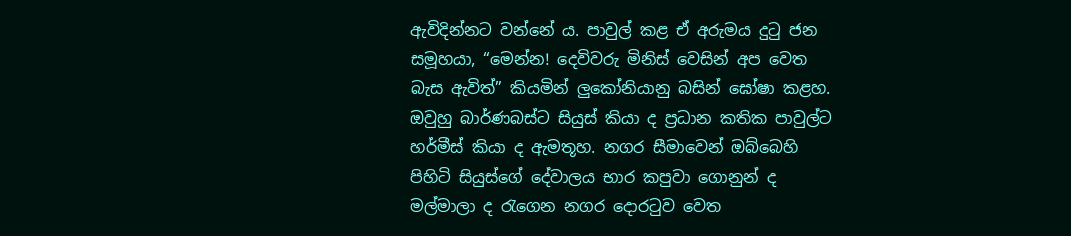ඇවිදින්නට වන්නේ ය. පාවුල් කළ ඒ අරුමය දුටු ජන සමූහයා, “මෙන්න! දෙවිවරු මිනිස් වෙසින් අප වෙත බැස ඇවිත්” කියමින් ලුකෝනියානු බසින් ඝෝෂා කළහ. ඔවුහු බාර්ණබස්ට සියුස් කියා ද ප්‍රධාන කතික පාවුල්ට හර්මීස් කියා ද ඇමතූහ. නගර සීමාවෙන් ඔබ්බෙහි පිහිටි සියුස්ගේ දේවාලය භාර කපුවා ගොනුන් ද මල්මාලා ද රැගෙන නගර දොරටුව වෙත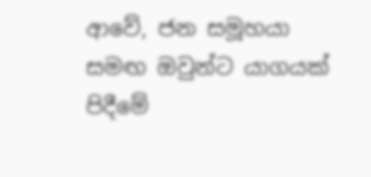ආවේ, ජන සමූහයා සමඟ ඔවුන්ට යාගයක් පිදීමේ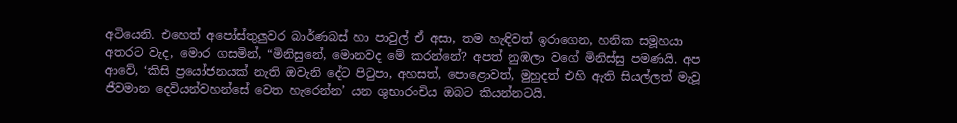අටියෙනි. එහෙත් අපෝස්තුලුවර බාර්ණබස් හා පාවුල් ඒ අසා, තම හැඳිවත් ඉරාගෙන, හනික සමූහයා අතරට වැද, මොර ගසමින්, “මිනිසුනේ, මොනවද මේ කරන්නේ? අපත් නුඹලා වගේ මිනිස්සු පමණයි. අප ආවේ, ‘කිසි ප්‍රයෝජනයක් නැති ඔවැනි දේට පිටුපා, අහසත්, පොළොවත්, මුහුදත් එහි ඇති සියල්ලත් මැවූ ජීවමාන දෙවියන්වහන්සේ වෙත හැරෙන්න’ යන ශුභාරංචිය ඔබට කියන්නටයි.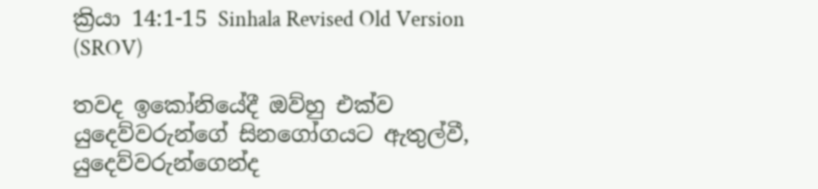ක්‍රියා 14:1-15 Sinhala Revised Old Version (SROV)

තවද ඉකෝනියේදී ඔව්හු එක්ව යුදෙව්වරුන්ගේ සිනගෝගයට ඇතුල්වී, යුදෙව්වරුන්ගෙන්ද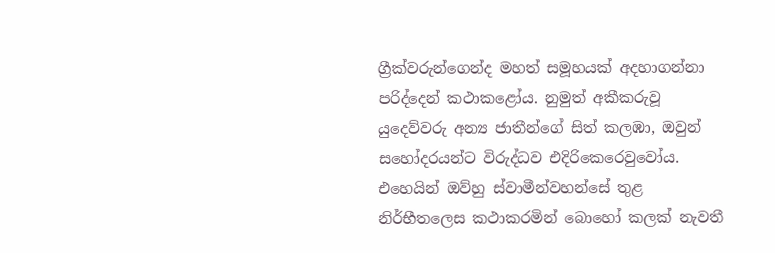ග්‍රීක්වරුන්ගෙන්ද මහත් සමූහයක් අදහාගන්නා පරිද්දෙන් කථාකළෝය. නුමුත් අකීකරුවූ යුදෙව්වරු අන්‍ය ජාතීන්ගේ සිත් කලඹා, ඔවුන් සහෝදරයන්ට විරුද්ධව එදිරිකෙරෙවුවෝය. එහෙයින් ඔව්හු ස්වාමීන්වහන්සේ තුළ නිර්භීතලෙස කථාකරමින් බොහෝ කලක් නැවතී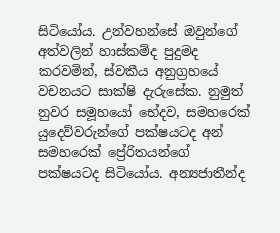සිටියෝය. උන්වහන්සේ ඔවුන්ගේ අත්වලින් හාස්කම්ද පුදුමද කරවමින්, ස්වකීය අනුග්‍රහයේ වචනයට සාක්ෂි දැරුසේක. නුමුත් නුවර සමූහයෝ භේදව, සමහරෙක් යුදෙව්වරුන්ගේ පක්ෂයටද අන් සමහරෙක් ප්‍රේරිතයන්ගේ පක්ෂයටද සිටියෝය. අන්‍යජාතීන්ද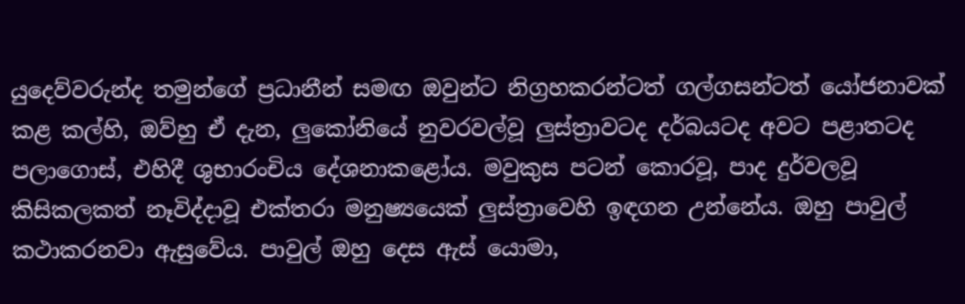යුදෙව්වරුන්ද තමුන්ගේ ප්‍රධානීන් සමඟ ඔවුන්ට නිග්‍රහකරන්ටත් ගල්ගසන්ටත් යෝජනාවක් කළ කල්හි, ඔව්හු ඒ දැන, ලුකෝනියේ නුවරවල්වූ ලුස්ත්‍රාවටද දර්බයටද අවට පළාතටද පලාගොස්, එහිදී ශුභාරංචිය දේශනාකළෝය. මවුකුස පටන් කොරවූ, පාද දුර්වලවූ කිසිකලකත් නෑවිද්දාවූ එක්තරා මනුෂ්‍යයෙක් ලුස්ත්‍රාවෙහි ඉඳගන උන්නේය. ඔහු පාවුල් කථාකරනවා ඇසුවේය. පාවුල් ඔහු දෙස ඇස් යොමා,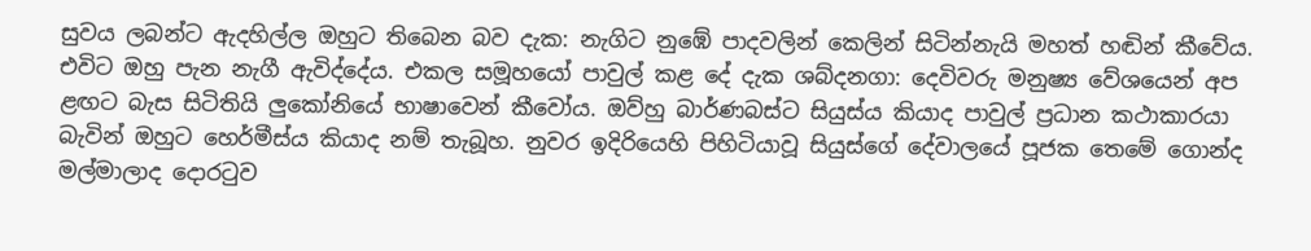සුවය ලබන්ට ඇදහිල්ල ඔහුට තිබෙන බව දැක: නැගිට නුඹේ පාදවලින් කෙලින් සිටින්නැයි මහත් හඬින් කීවේය. එවිට ඔහු පැන නැගී ඇවිද්දේය. එකල සමූහයෝ පාවුල් කළ දේ දැක ශබ්දනගා: දෙවිවරු මනුෂ්‍ය වේශයෙන් අප ළඟට බැස සිටිතියි ලුකෝනියේ භාෂාවෙන් කීවෝය. ඔව්හු බාර්ණබස්ට සියුස්ය කියාද පාවුල් ප්‍රධාන කථාකාරයා බැවින් ඔහුට හෙර්මීස්ය කියාද නම් තැබූහ. නුවර ඉදිරියෙහි පිහිටියාවූ සියුස්ගේ දේවාලයේ පූජක තෙමේ ගොන්ද මල්මාලාද දොරටුව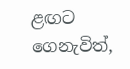ළඟට ගෙනැවිත්,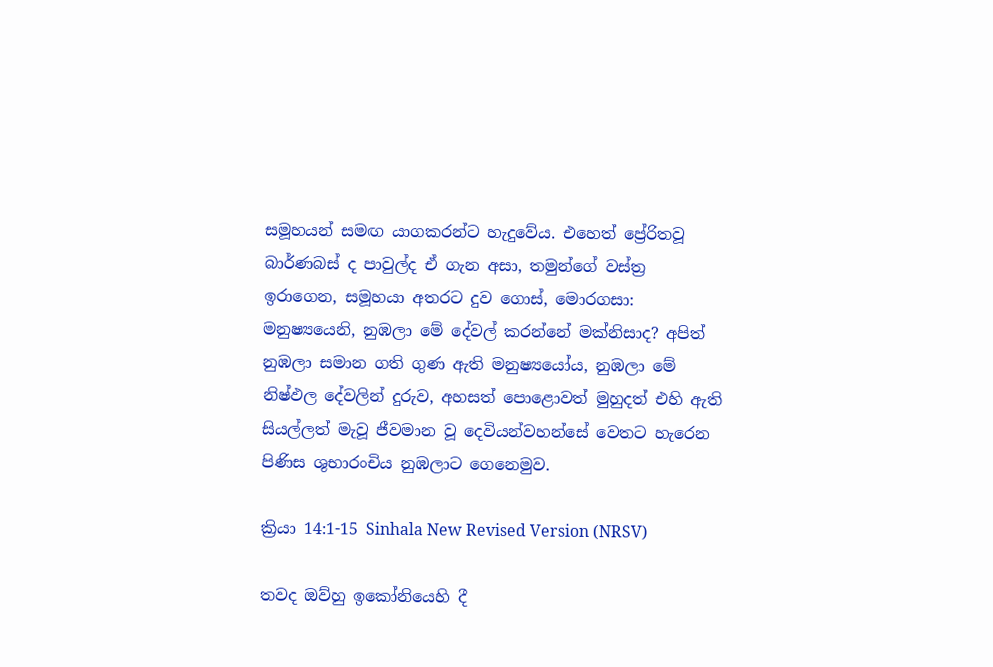සමූහයන් සමඟ යාගකරන්ට හැදුවේය. එහෙත් ප්‍රේරිතවූ බාර්ණබස් ද පාවුල්ද ඒ ගැන අසා, තමුන්ගේ වස්ත්‍ර ඉරාගෙන, සමූහයා අතරට දුව ගොස්, මොරගසා: මනුෂ්‍යයෙනි, නුඹලා මේ දේවල් කරන්නේ මක්නිසාද? අපිත් නුඹලා සමාන ගති ගුණ ඇති මනුෂ්‍යයෝය, නුඹලා මේ නිෂ්ඵල දේවලින් දුරුව, අහසත් පොළොවත් මුහුදත් එහි ඇති සියල්ලත් මැවූ ජීවමාන වූ දෙවියන්වහන්සේ වෙතට හැරෙන පිණිස ශුභාරංචිය නුඹලාට ගෙනෙමුව.

ක්‍රියා 14:1-15 Sinhala New Revised Version (NRSV)

තවද ඔව්හු ඉකෝනියෙහි දී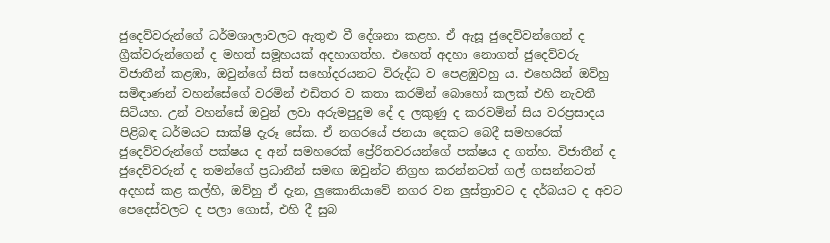ජුදෙව්වරුන්ගේ ධර්මශාලාවලට ඇතුළු වී දේශනා කළහ. ඒ ඇසූ ජුදෙව්වන්ගෙන් ද ග්‍රීක්වරුන්ගෙන් ද මහත් සමූහයක් අදහාගත්හ. එහෙත් අදහා නොගත් ජුදෙව්වරු විජාතීන් කළඹා, ඔවුන්ගේ සිත් සහෝදරයනට විරුද්ධ ව පෙළඹුවහු ය. එහෙයින් ඔව්හු සමිඳාණන් වහන්සේගේ වරමින් එඩිතර ව කතා කරමින් බොහෝ කලක් එහි නැවතී සිටියහ. උන් වහන්සේ ඔවුන් ලවා අරුමපුදුම දේ ද ලකුණු ද කරවමින් සිය වරප්‍රසාදය පිළිබඳ ධර්මයට සාක්ෂි දැරූ සේක. ඒ නගරයේ ජනයා දෙකට බෙදී සමහරෙක් ජුදෙව්වරුන්ගේ පක්ෂය ද අන් සමහරෙක් ප්‍රේරිතවරයන්ගේ පක්ෂය ද ගත්හ. විජාතීන් ද ජුදෙව්වරුන් ද තමන්ගේ ප්‍රධානීන් සමඟ ඔවුන්ට නිග්‍රහ කරන්නටත් ගල් ගසන්නටත් අදහස් කළ කල්හි, ඔව්හු ඒ දැන, ලුකොනියාවේ නගර වන ලුස්ත්‍රාවට ද දර්බයට ද අවට පෙදෙස්වලට ද පලා ගොස්, එහි දී සුබ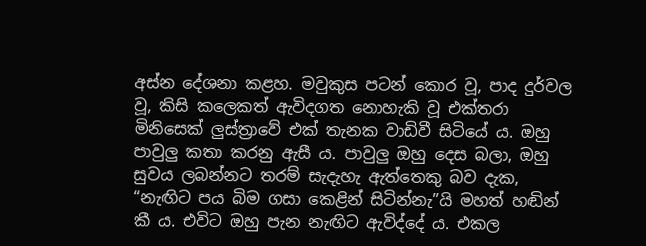අස්න දේශනා කළහ. මවුකුස පටන් කොර වූ, පාද දුර්වල වූ, කිසි කලෙකත් ඇවිදගත නොහැකි වූ එක්තරා මිනිසෙක් ලුස්ත්‍රාවේ එක් තැනක වාඩිවී සිටියේ ය. ඔහු පාවුලු කතා කරනු ඇසී ය. පාවුලු ඔහු දෙස බලා, ඔහු සුවය ලබන්නට තරම් සැදැහැ ඇත්තෙකු බව දැක, “නැඟිට පය බිම ගසා කෙළින් සිටින්නැ”යි මහත් හඬින් කී ය. එවිට ඔහු පැන නැඟිට ඇවිද්දේ ය. එකල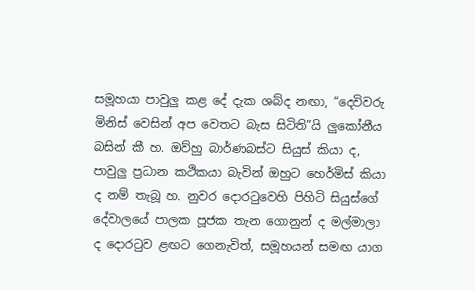සමූහයා පාවුලු කළ දේ දැක ශබ්ද නඟා, “දෙවිවරු මිනිස් වෙසින් අප වෙතට බැස සිටිති”යි ලුකෝනීය බසින් කී හ. ඔව්හු බාර්ණබස්ට සියුස් කියා ද, පාවුලු ප්‍රධාන කථිකයා බැවින් ඔහුට හෙර්මිස් කියා ද නම් තැබූ හ. නුවර දොරටුවෙහි පිහිටි සියුස්ගේ දේවාලයේ පාලක පූජක තැන ගොනුන් ද මල්මාලා ද දොරටුව ළඟට ගෙනැවිත්, සමූහයන් සමඟ යාග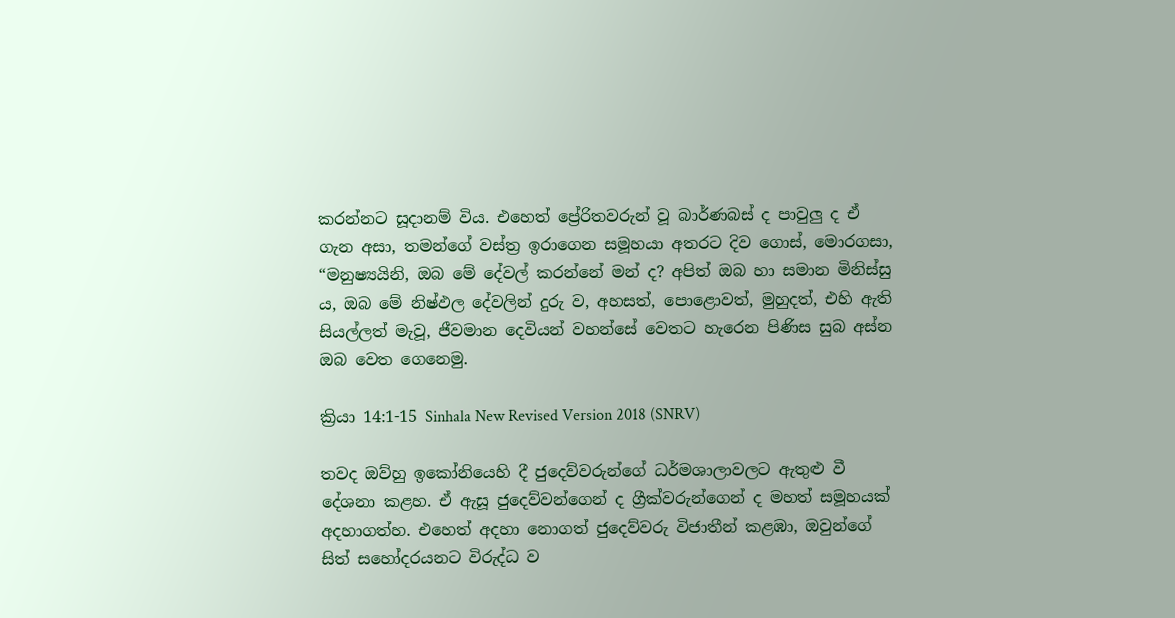කරන්නට සූදානම් විය. එහෙත් ප්‍රේරිතවරුන් වූ බාර්ණබස් ද පාවුලු ද ඒ ගැන අසා, තමන්ගේ වස්ත්‍ර ඉරාගෙන සමූහයා අතරට දිව ගොස්, මොරගසා, “මනුෂ්‍යයිනි, ඔබ මේ දේවල් කරන්නේ මන් ද? අපිත් ඔබ හා සමාන මිනිස්සු ය, ඔබ මේ නිෂ්ඵල දේවලින් දුරු ව, අහසත්, පොළොවත්, මුහුදත්, එහි ඇති සියල්ලත් මැවූ, ජීවමාන දෙවියන් වහන්සේ වෙතට හැරෙන පිණිස සුබ අස්න ඔබ වෙත ගෙනෙමු.

ක්‍රියා 14:1-15 Sinhala New Revised Version 2018 (SNRV)

තවද ඔව්හු ඉකෝනියෙහි දී ජුදෙව්වරුන්ගේ ධර්මශාලාවලට ඇතුළු වී දේශනා කළහ. ඒ ඇසූ ජුදෙව්වන්ගෙන් ද ග්‍රීක්වරුන්ගෙන් ද මහත් සමූහයක් අදහාගත්හ. එහෙත් අදහා නොගත් ජුදෙව්වරු විජාතීන් කළඹා, ඔවුන්ගේ සිත් සහෝදරයනට විරුද්ධ ව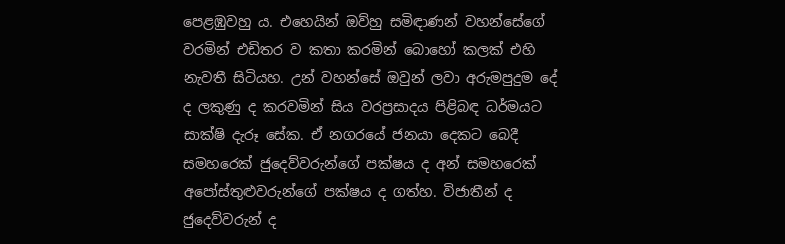පෙළඹුවහු ය. එහෙයින් ඔව්හු සමිඳාණන් වහන්සේගේ වරමින් එඩිතර ව කතා කරමින් බොහෝ කලක් එහි නැවතී සිටියහ. උන් වහන්සේ ඔවුන් ලවා අරුමපුදුම දේ ද ලකුණු ද කරවමින් සිය වරප්‍රසාදය පිළිබඳ ධර්මයට සාක්ෂි දැරූ සේක. ඒ නගරයේ ජනයා දෙකට බෙදී සමහරෙක් ජුදෙව්වරුන්ගේ පක්ෂය ද අන් සමහරෙක් අපෝස්තුළුවරුන්ගේ පක්ෂය ද ගත්හ. විජාතීන් ද ජුදෙව්වරුන් ද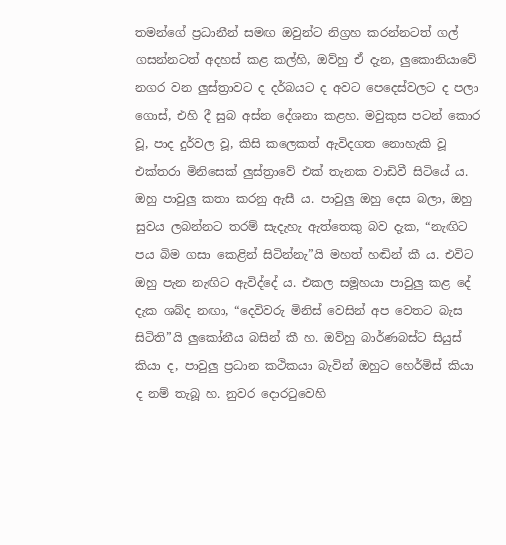තමන්ගේ ප්‍රධානීන් සමඟ ඔවුන්ට නිග්‍රහ කරන්නටත් ගල් ගසන්නටත් අදහස් කළ කල්හි, ඔව්හු ඒ දැන, ලුකොනියාවේ නගර වන ලුස්ත්‍රාවට ද දර්බයට ද අවට පෙදෙස්වලට ද පලා ගොස්, එහි දී සුබ අස්න දේශනා කළහ. මවුකුස පටන් කොර වූ, පාද දුර්වල වූ, කිසි කලෙකත් ඇවිදගත නොහැකි වූ එක්තරා මිනිසෙක් ලුස්ත්‍රාවේ එක් තැනක වාඩිවී සිටියේ ය. ඔහු පාවුලු කතා කරනු ඇසී ය. පාවුලු ඔහු දෙස බලා, ඔහු සුවය ලබන්නට තරම් සැදැහැ ඇත්තෙකු බව දැක, “නැඟිට පය බිම ගසා කෙළින් සිටින්නැ”යි මහත් හඬින් කී ය. එවිට ඔහු පැන නැඟිට ඇවිද්දේ ය. එකල සමූහයා පාවුලු කළ දේ දැක ශබ්ද නඟා, “දෙවිවරු මිනිස් වෙසින් අප වෙතට බැස සිටිති”යි ලුකෝනීය බසින් කී හ. ඔව්හු බාර්ණබස්ට සියුස් කියා ද, පාවුලු ප්‍රධාන කථිකයා බැවින් ඔහුට හෙර්මිස් කියා ද නම් තැබූ හ. නුවර දොරටුවෙහි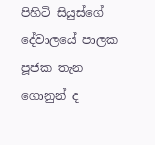පිහිටි සියුස්ගේ දේවාලයේ පාලක පූජක තැන ගොනුන් ද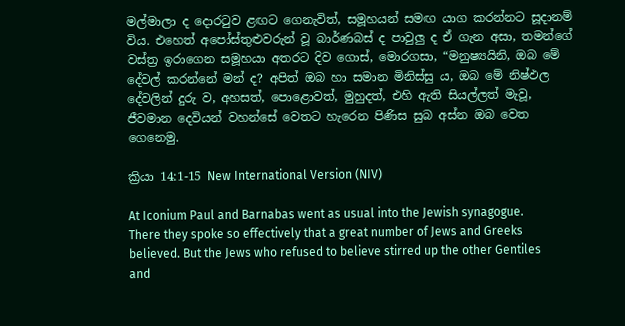මල්මාලා ද දොරටුව ළඟට ගෙනැවිත්, සමූහයන් සමඟ යාග කරන්නට සූදානම් විය. එහෙත් අපෝස්තුළුවරුන් වූ බාර්ණබස් ද පාවුලු ද ඒ ගැන අසා, තමන්ගේ වස්ත්‍ර ඉරාගෙන සමූහයා අතරට දිව ගොස්, මොරගසා, “මනුෂ්‍යයිනි, ඔබ මේ දේවල් කරන්නේ මන් ද? අපිත් ඔබ හා සමාන මිනිස්සු ය, ඔබ මේ නිෂ්ඵල දේවලින් දුරු ව, අහසත්, පොළොවත්, මුහුදත්, එහි ඇති සියල්ලත් මැවූ, ජීවමාන දෙවියන් වහන්සේ වෙතට හැරෙන පිණිස සුබ අස්න ඔබ වෙත ගෙනෙමු.

ක්‍රියා 14:1-15 New International Version (NIV)

At Iconium Paul and Barnabas went as usual into the Jewish synagogue. There they spoke so effectively that a great number of Jews and Greeks believed. But the Jews who refused to believe stirred up the other Gentiles and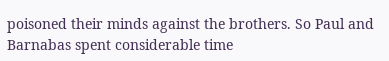poisoned their minds against the brothers. So Paul and Barnabas spent considerable time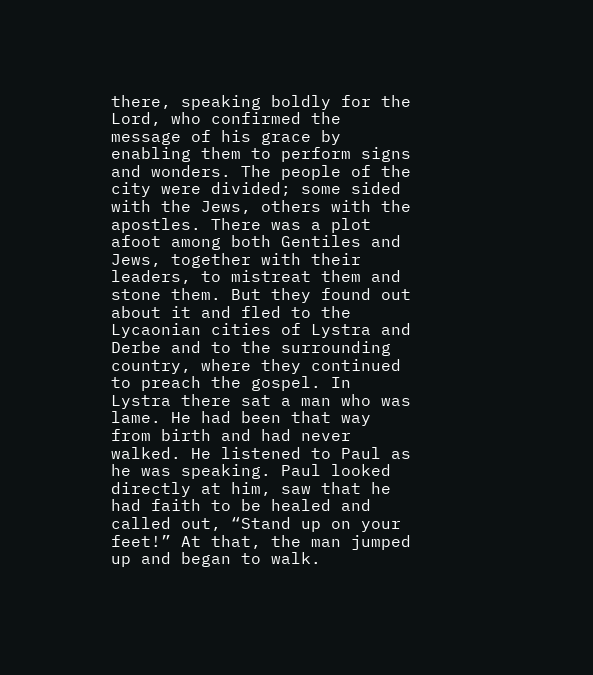there, speaking boldly for the Lord, who confirmed the message of his grace by enabling them to perform signs and wonders. The people of the city were divided; some sided with the Jews, others with the apostles. There was a plot afoot among both Gentiles and Jews, together with their leaders, to mistreat them and stone them. But they found out about it and fled to the Lycaonian cities of Lystra and Derbe and to the surrounding country, where they continued to preach the gospel. In Lystra there sat a man who was lame. He had been that way from birth and had never walked. He listened to Paul as he was speaking. Paul looked directly at him, saw that he had faith to be healed and called out, “Stand up on your feet!” At that, the man jumped up and began to walk.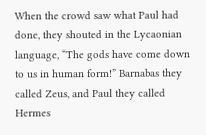When the crowd saw what Paul had done, they shouted in the Lycaonian language, “The gods have come down to us in human form!” Barnabas they called Zeus, and Paul they called Hermes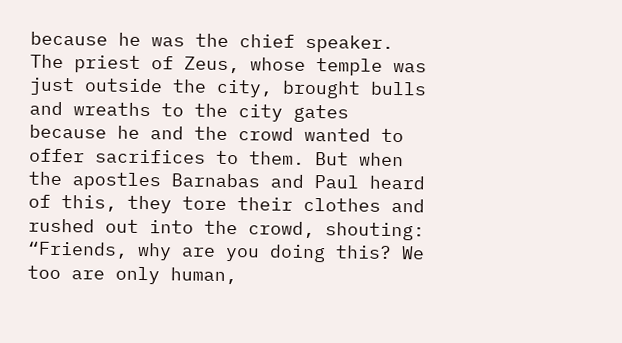because he was the chief speaker. The priest of Zeus, whose temple was just outside the city, brought bulls and wreaths to the city gates because he and the crowd wanted to offer sacrifices to them. But when the apostles Barnabas and Paul heard of this, they tore their clothes and rushed out into the crowd, shouting: “Friends, why are you doing this? We too are only human,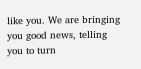like you. We are bringing you good news, telling you to turn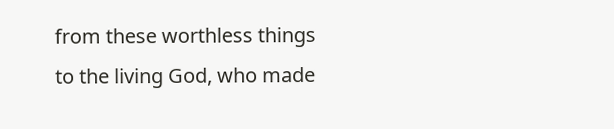from these worthless things to the living God, who made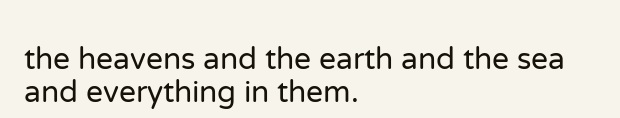the heavens and the earth and the sea and everything in them.